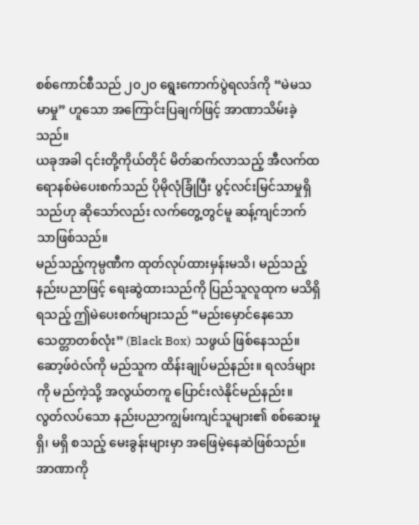စစ်ကောင်စီသည် ၂၀၂၀ ရွေးကောက်ပွဲရလဒ်ကို “မဲမသမာမှု” ဟူသော အကြောင်းပြချက်ဖြင့် အာဏာသိမ်းခဲ့သည်။
ယခုအခါ ၎င်းတို့ကိုယ်တိုင် မိတ်ဆက်လာသည့် အီလက်ထရောနစ်မဲပေးစက်သည် ပိုမိုလုံခြုံပြီး ပွင့်လင်းမြင်သာမှုရှိသည်ဟု ဆိုသော်လည်း လက်တွေ့တွင်မူ ဆန့်ကျင်ဘက်သာဖြစ်သည်။
မည်သည့်ကုမ္ပဏီက ထုတ်လုပ်ထားမှန်းမသိ၊ မည်သည့်နည်းပညာဖြင့် ရေးဆွဲထားသည်ကို ပြည်သူလူထုက မသိရှိရသည့် ဤမဲပေးစက်များသည် “မည်းမှောင်နေသော သေတ္တာတစ်လုံး” (Black Box) သဖွယ် ဖြစ်နေသည်။
ဆော့ဖ်ဝဲလ်ကို မည်သူက ထိန်းချုပ်မည်နည်း။ ရလဒ်များကို မည်ကဲ့သို့ အလွယ်တကူ ပြောင်းလဲနိုင်မည်နည်း။ လွတ်လပ်သော နည်းပညာကျွမ်းကျင်သူများ၏ စစ်ဆေးမှု ရှိ၊ မရှိ စသည့် မေးခွန်းများမှာ အဖြေမဲ့နေဆဲဖြစ်သည်။
အာဏာကို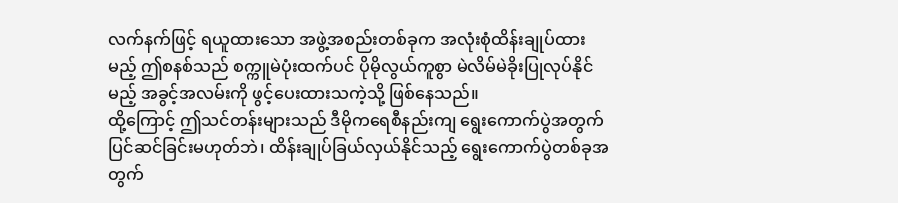လက်နက်ဖြင့် ရယူထားသော အဖွဲ့အစည်းတစ်ခုက အလုံးစုံထိန်းချုပ်ထားမည့် ဤစနစ်သည် စက္ကူမဲပုံးထက်ပင် ပိုမိုလွယ်ကူစွာ မဲလိမ်မဲခိုးပြုလုပ်နိုင်မည့် အခွင့်အလမ်းကို ဖွင့်ပေးထားသကဲ့သို့ ဖြစ်နေသည်။
ထို့ကြောင့် ဤသင်တန်းများသည် ဒီမိုကရေစီနည်းကျ ရွေးကောက်ပွဲအတွက် ပြင်ဆင်ခြင်းမဟုတ်ဘဲ၊ ထိန်းချုပ်ခြယ်လှယ်နိုင်သည့် ရွေးကောက်ပွဲတစ်ခုအတွက်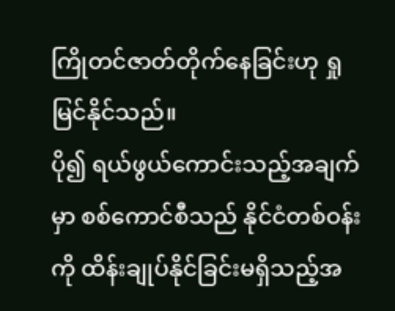ကြိုတင်ဇာတ်တိုက်နေခြင်းဟု ရှုမြင်နိုင်သည်။
ပို၍ ရယ်ဖွယ်ကောင်းသည့်အချက်မှာ စစ်ကောင်စီသည် နိုင်ငံတစ်ဝန်းကို ထိန်းချုပ်နိုင်ခြင်းမရှိသည့်အ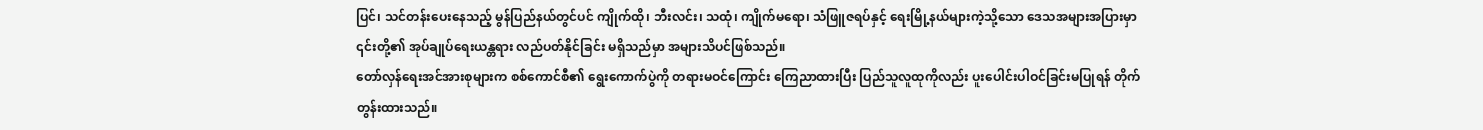ပြင်၊ သင်တန်းပေးနေသည့် မွန်ပြည်နယ်တွင်ပင် ကျိုက်ထို၊ ဘီးလင်း၊ သထုံ၊ ကျိုက်မရော၊ သံဖြူဇရပ်နှင့် ရေးမြို့နယ်များကဲ့သို့သော ဒေသအများအပြားမှာ ၎င်းတို့၏ အုပ်ချုပ်ရေးယန္တရား လည်ပတ်နိုင်ခြင်း မရှိသည်မှာ အများသိပင်ဖြစ်သည်။
တော်လှန်ရေးအင်အားစုများက စစ်ကောင်စီ၏ ရွေးကောက်ပွဲကို တရားမဝင်ကြောင်း ကြေညာထားပြီး ပြည်သူလူထုကိုလည်း ပူးပေါင်းပါဝင်ခြင်းမပြုရန် တိုက်တွန်းထားသည်။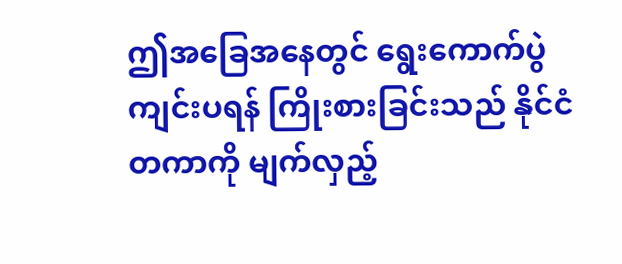ဤအခြေအနေတွင် ရွေးကောက်ပွဲကျင်းပရန် ကြိုးစားခြင်းသည် နိုင်ငံတကာကို မျက်လှည့်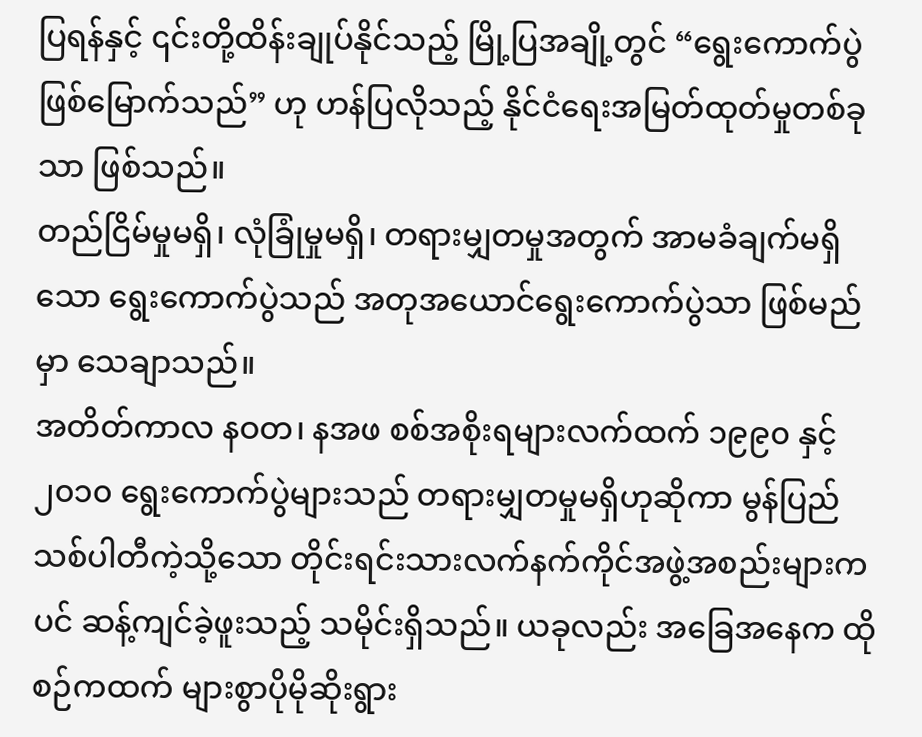ပြရန်နှင့် ၎င်းတို့ထိန်းချုပ်နိုင်သည့် မြို့ပြအချို့တွင် “ရွေးကောက်ပွဲဖြစ်မြောက်သည်” ဟု ဟန်ပြလိုသည့် နိုင်ငံရေးအမြတ်ထုတ်မှုတစ်ခုသာ ဖြစ်သည်။
တည်ငြိမ်မှုမရှိ၊ လုံခြုံမှုမရှိ၊ တရားမျှတမှုအတွက် အာမခံချက်မရှိသော ရွေးကောက်ပွဲသည် အတုအယောင်ရွေးကောက်ပွဲသာ ဖြစ်မည်မှာ သေချာသည်။
အတိတ်ကာလ နဝတ၊ နအဖ စစ်အစိုးရများလက်ထက် ၁၉၉၀ နှင့် ၂၀၁၀ ရွေးကောက်ပွဲများသည် တရားမျှတမှုမရှိဟုဆိုကာ မွန်ပြည်သစ်ပါတီကဲ့သို့သော တိုင်းရင်းသားလက်နက်ကိုင်အဖွဲ့အစည်းများကပင် ဆန့်ကျင်ခဲ့ဖူးသည့် သမိုင်းရှိသည်။ ယခုလည်း အခြေအနေက ထိုစဉ်ကထက် များစွာပိုမိုဆိုးရွား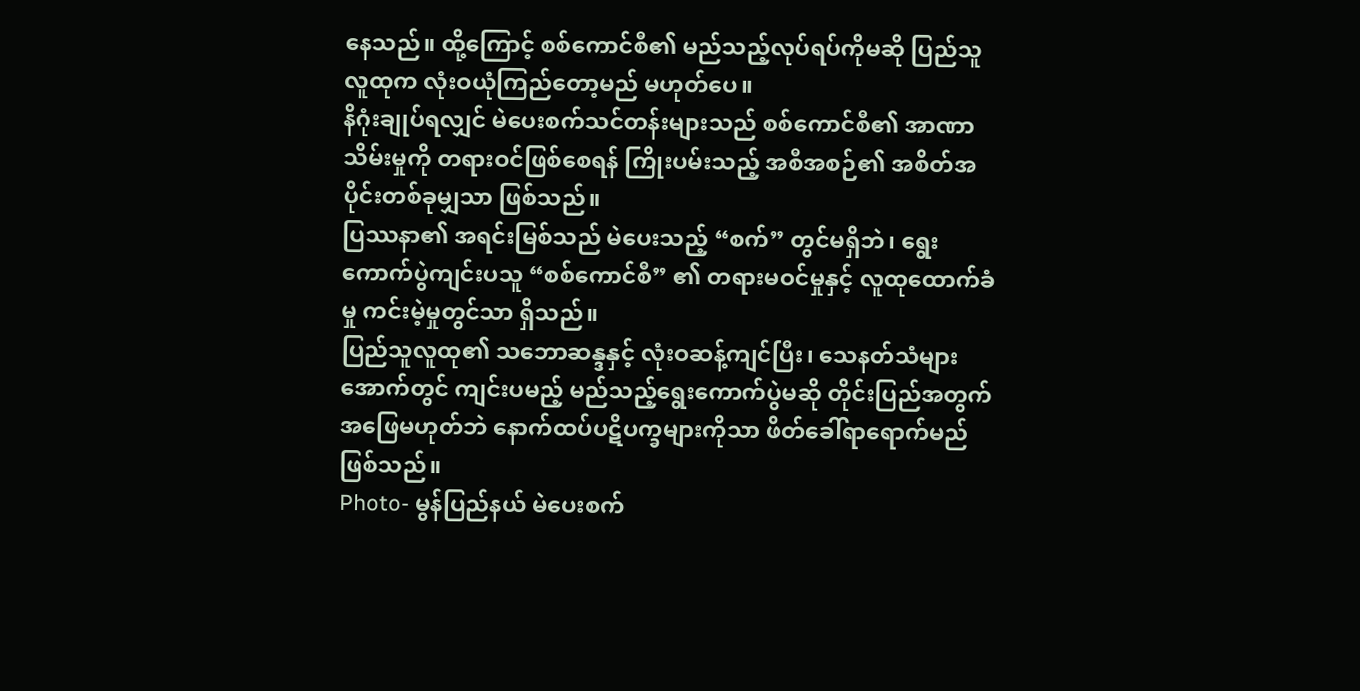နေသည်။ ထို့ကြောင့် စစ်ကောင်စီ၏ မည်သည့်လုပ်ရပ်ကိုမဆို ပြည်သူလူထုက လုံးဝယုံကြည်တော့မည် မဟုတ်ပေ။
နိဂုံးချုပ်ရလျှင် မဲပေးစက်သင်တန်းများသည် စစ်ကောင်စီ၏ အာဏာသိမ်းမှုကို တရားဝင်ဖြစ်စေရန် ကြိုးပမ်းသည့် အစီအစဉ်၏ အစိတ်အပိုင်းတစ်ခုမျှသာ ဖြစ်သည်။
ပြဿနာ၏ အရင်းမြစ်သည် မဲပေးသည့် “စက်” တွင်မရှိဘဲ၊ ရွေးကောက်ပွဲကျင်းပသူ “စစ်ကောင်စီ” ၏ တရားမဝင်မှုနှင့် လူထုထောက်ခံမှု ကင်းမဲ့မှုတွင်သာ ရှိသည်။
ပြည်သူလူထု၏ သဘောဆန္ဒနှင့် လုံးဝဆန့်ကျင်ပြီး၊ သေနတ်သံများအောက်တွင် ကျင်းပမည့် မည်သည့်ရွေးကောက်ပွဲမဆို တိုင်းပြည်အတွက် အဖြေမဟုတ်ဘဲ နောက်ထပ်ပဋိပက္ခများကိုသာ ဖိတ်ခေါ်ရာရောက်မည် ဖြစ်သည်။
Photo- မွန်ပြည်နယ် မဲပေးစက်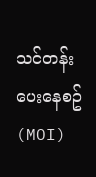သင်တန်းပေးနေစဥ် (MOI)